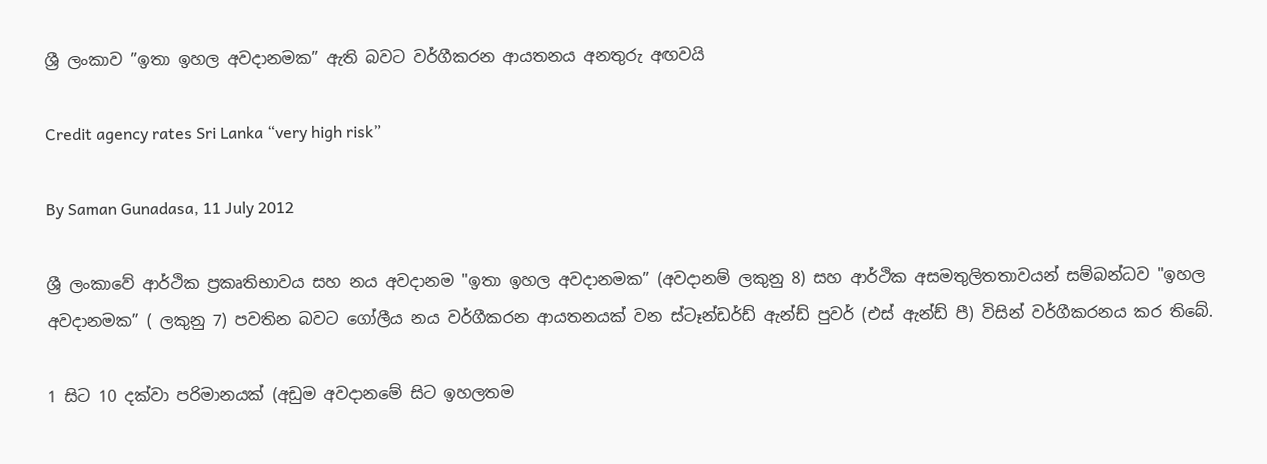ශ්‍රී ලංකාව ”ඉතා ඉහල අවදානමක” ඇති බවට වර්ගීකරන ආයතනය අනතුරු අඟවයි

Credit agency rates Sri Lanka “very high risk”

By Saman Gunadasa, 11 July 2012

ශ්‍රී ලංකාවේ ආර්ථික ප්‍රකෘතිභාවය සහ නය අවදානම "ඉතා ඉහල අවදානමක” (අවදානම් ලකුනු 8) සහ ආර්ථික අසමතුලිතතාවයන් සම්බන්ධව "ඉහල අවදානමක” ( ලකුනු 7) පවතින බවට ගෝලීය නය වර්ගීකරන ආයතනයක් වන ස්ටෑන්ඩර්ඩ් ඇන්ඩ් පුවර් (එස් ඇන්ඩ් පී) විසින් වර්ගීකරනය කර තිබේ.

1 සිට 10 දක්වා පරිමානයක් (අඩුම අවදානමේ සිට ඉහලතම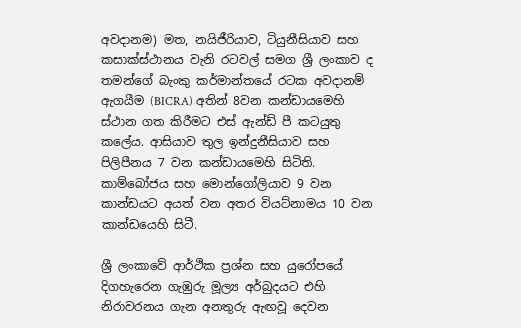අවදානම) මත, නයිජීරියාව, ටියුනීසියාව සහ කසාක්ස්ථානය වැනි රටවල් සමග ශ්‍රී ලංකාව ද තමන්ගේ බැංකු කර්මාන්තයේ රටක අවදානම් ඇගයීම (BICRA) අතින් 8වන කන්ඩායමෙහි ස්ථාන ගත කිරීමට එස් ඇන්ඩ් පී කටයුතු කලේය. ආසියාව තුල ඉන්දුනීසියාව සහ පිලිපීනය 7 වන කන්ඩායමෙහි සිටිති. කාම්බෝජය සහ මොන්ගෝලියාව 9 වන කාන්ඩයට අයත් වන අතර වියට්නාමය 10 වන කාන්ඩයෙහි සිටී.

ශ්‍රී ලංකාවේ ආර්ථික ප්‍රශ්න සහ යුරෝපයේ දිගහැරෙන ගැඹුරු මූල්‍ය අර්බුදයට එහි නිරාවරනය ගැන අනතුරු ඇඟවූ දෙවන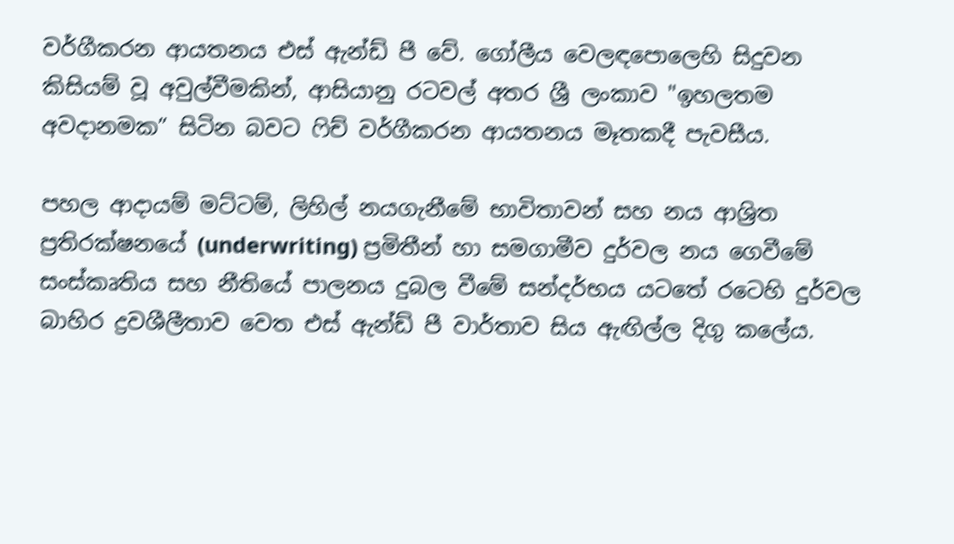වර්ගීකරන ආයතනය එස් ඇන්ඩ් පී වේ. ගෝලීය වෙලඳපොලෙහි සිදුවන කිසියම් වූ අවුල්වීමකින්, ආසියානු රටවල් අතර ශ්‍රී ලංකාව "ඉහලතම අවදානමක” සිටින බවට ෆිච් වර්ගීකරන ආයතනය මෑතකදී පැවසීය.

පහල ආදායම් මට්ටම්, ලිහිල් නයගැනීමේ භාවිතාවන් සහ නය ආශ්‍රිත ප්‍රතිරක්ෂනයේ (underwriting) ප්‍රමිතීන් හා සමගාමීව දුර්වල නය ගෙවීමේ සංස්කෘතිය සහ නීතියේ පාලනය දුබල වීමේ සන්දර්භය යටතේ රටෙහි දුර්වල බාහිර ද්‍රවශීලීතාව වෙත එස් ඇන්ඩ් පී වාර්තාව සිය ඇඟිල්ල දිගු කලේය.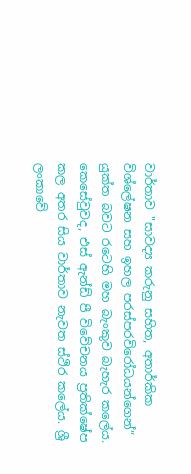වාර්තාව "සාවද්‍ය කරුනු සහිත, අතාර්කික විශ්ලේෂන සහ ඉහල පරස්පරවිරෝධයන්ගෙන්” යුක්ත බවට රටෙහි මහ බැංකුව බැහැර කලේය. කෙසේවුවද, එස් ඇන්ඩ් පී විවේචනය ප්‍රතික්ෂේප කල අතර සිය වාර්තාව නැවත ස්ථිර කලේය. ශ්‍රී ලංකාවේ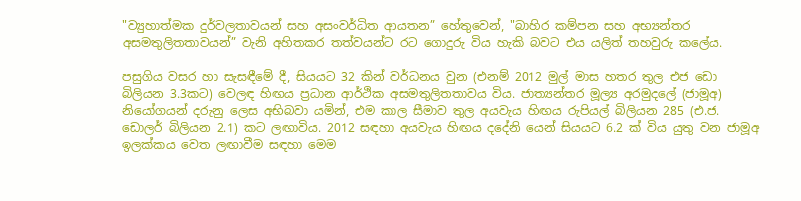"ව්‍යුහාත්මක දුර්වලතාවයන් සහ අසංවර්ධිත ආයතන” හේතුවෙන්, "බාහිර කම්පන සහ අභ්‍යන්තර අසමතුලිතතාවයන්” වැනි අහිතකර තත්වයන්ට රට ගොදුරු විය හැකි බවට එය යලිත් තහවුරු කලේය.

පසුගිය වසර හා සැසඳීමේ දී, සියයට 32 කින් වර්ධනය වුන (එනම් 2012 මුල් මාස හතර තුල එජ ඩො බිලියන 3.3කට) වෙලඳ හිඟය ප්‍රධාන ආර්ථික අසමතුලිතතාවය විය. ජාත්‍යන්තර මූල්‍ය අරමුදලේ (ජාමූඅ) නියෝගයන් දරුනු ලෙස අභිබවා යමින්, එම කාල සීමාව තුල අයවැය හිඟය රුපියල් බිලියන 285 (එ.ජ. ඩොලර් බිලියන 2.1) කට ලඟාවිය. 2012 සඳහා අයවැය හිඟය දදේනි යෙන් සියයට 6.2 ක් විය යුතු වන ජාමූඅ ඉලක්කය වෙත ලඟාවීම සඳහා මෙම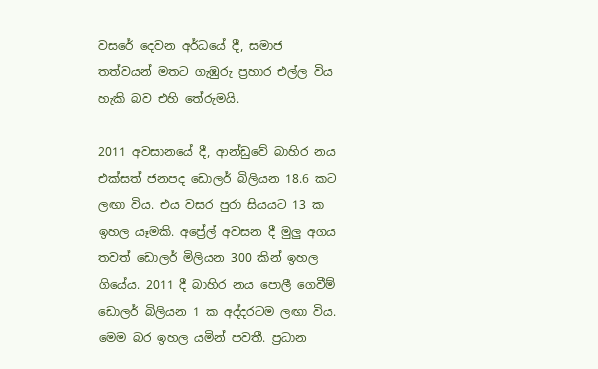වසරේ දෙවන අර්ධයේ දී, සමාජ තත්වයන් මතට ගැඹුරු ප්‍රහාර එල්ල විය හැකි බව එහි තේරුමයි.

2011 අවසානයේ දී, ආන්ඩුවේ බාහිර නය එක්සත් ජනපද ඩොලර් බිලියන 18.6 කට ලඟා විය. එය වසර පුරා සියයට 13 ක ඉහල යෑමකි. අප්‍රේල් අවසන දී මුලු අගය තවත් ඩොලර් මිලියන 300 කින් ඉහල ගියේය. 2011 දී බාහිර නය පොලී ගෙවීම් ඩොලර් බිලියන 1 ක අද්දරටම ලඟා විය. මෙම බර ඉහල යමින් පවතී. ප්‍රධාන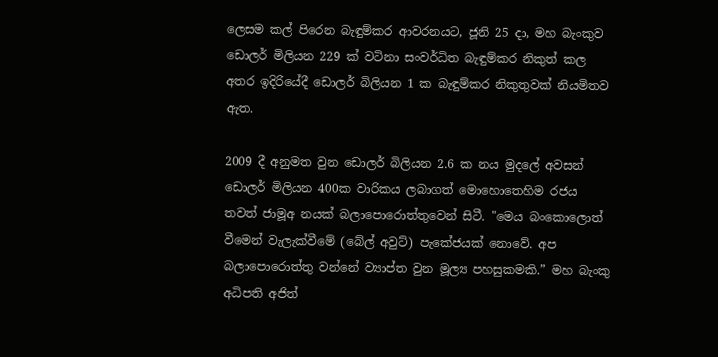ලෙසම කල් පිරෙන බැඳුම්කර ආවරනයට, ජූනි 25 දා, මහ බැංකුව ඩොලර් මිලියන 229 ක් වටිනා සංවර්ධිත බැඳුම්කර නිකුත් කල අතර ඉදිරියේදී ඩොලර් බිලියන 1 ක බැඳුම්කර නිකුතුවක් නියමිතව ඇත.

2009 දී අනුමත වුන ඩොලර් බිලියන 2.6 ක නය මුදලේ අවසන් ඩොලර් මිලියන 400ක වාරිකය ලබාගත් මොහොතෙහිම රජය තවත් ජාමූඅ නයක් බලාපොරොත්තුවෙන් සිටී. "මෙය බංකොලොත් වීමෙන් වැලැක්වීමේ (බේල් අවුට්) පැකේජයක් නොවේ. අප බලාපොරොත්තු වන්නේ ව්‍යාප්ත වුන මූල්‍ය පහසුකමකි.” මහ බැංකු අධිපති අජිත්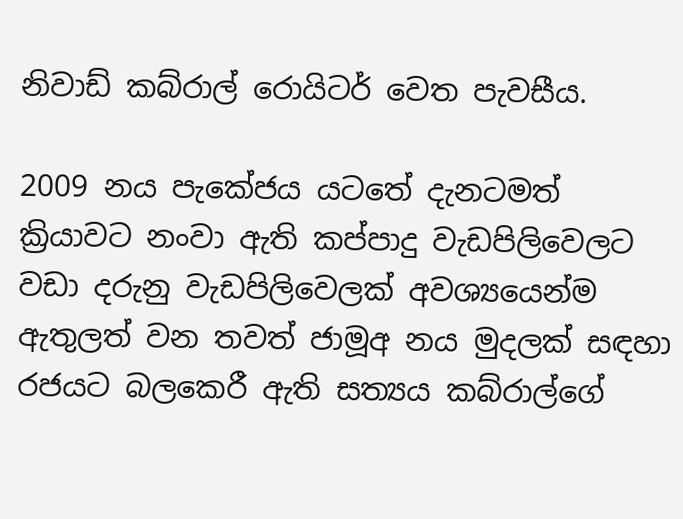නිවාඩ් කබ්රාල් රොයිටර් වෙත පැවසීය.

2009 නය පැකේජය යටතේ දැනටමත් ක්‍රියාවට නංවා ඇති කප්පාදු වැඩපිලිවෙලට වඩා දරුනු වැඩපිලිවෙලක් අවශ්‍යයෙන්ම ඇතුලත් වන තවත් ජාමූඅ නය මුදලක් සඳහා රජයට බලකෙරී ඇති සත්‍යය කබ්රාල්ගේ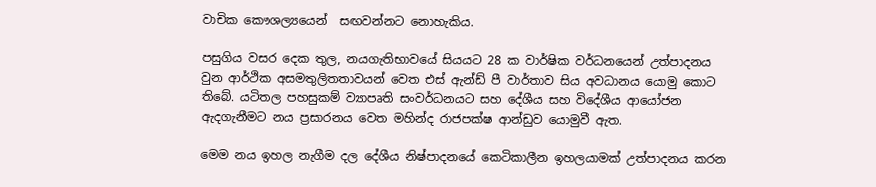වාචික කෞශල්‍යයෙන් ‍ සඟවන්නට නොහැකිය.

පසුගිය වසර දෙක තුල, නයගැතිභාවයේ සියයට 28 ක වාර්ෂික වර්ධනයෙන් උත්පාදනය වුන ආර්ථික අසමතුලිතතාවයන් වෙත එස් ඇන්ඩ් පී වාර්තාව සිය අවධානය යොමු කොට තිබේ. යටිතල පහසුකම් ව්‍යාපෘති සංවර්ධනයට සහ දේශීය සහ විදේශීය ආයෝජන ඇදගැනීමට නය ප්‍රසාරනය වෙත මහින්ද රාජපක්ෂ ආන්ඩුව යොමුවී ඇත.

මෙම නය ඉහල නැගීම දල දේශීය නිෂ්පාදනයේ කෙටිකාලීන ඉහලයාමක් උත්පාදනය කරන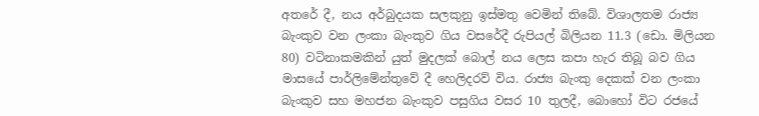අතරේ දී, නය අර්බුදයක සලකුනු ඉස්මතු වෙමින් තිබේ. විශාලතම රාජ්‍ය බැංකුව වන ලංකා බැංකුව ගිය වසරේදී රුපියල් බිලියන 11.3 (ඩො. මිලියන 80) වටිනාකමකින් යුත් මුදලක් බොල් නය ලෙස කපා හැර තිබූ බව ගිය මාසයේ පාර්ලිමේන්තුවේ දී හෙලිදරව් විය. රාජ්‍ය බැංකු දෙකක් වන ලංකා බැංකුව සහ මහජන බැංකුව පසුගිය වසර 10 තුලදී, බොහෝ විට රජයේ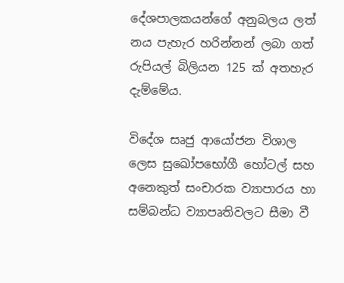දේශපාලකයන්ගේ අනුබලය ලත් නය පැහැර හරින්නන් ලබා ගත් රුපියල් බිලියන 125 ක් අතහැර දැම්මේය.

විදේශ සෘජු ආයෝජන විශාල ලෙස සුඛෝපභෝගී හෝටල් සහ අනෙකුත් සංචාරක ව්‍යාපාරය හා සම්බන්ධ ව්‍යාපෘතිවලට සීමා වී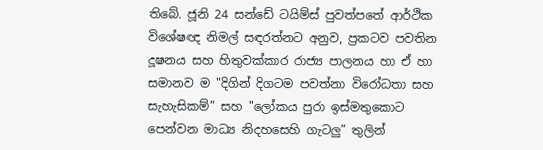තිබේ. ජූනි 24 සන්ඩේ ටයිම්ස් පුවත්පතේ ආර්ථික විශේෂඥ නිමල් සඳරත්නට අනුව, ප්‍රකටව පවතින දූෂනය සහ හිතුවක්කාර රාජ්‍ය පාලනය හා ඒ හා සමානව ම "දිගින් දිගටම පවත්නා විරෝධතා සහ සැහැසිකම්” සහ "ලෝකය පුරා ඉස්මතුකොට පෙන්වන මාධ්‍ය නිදහසෙහි ගැටලු” තුලින්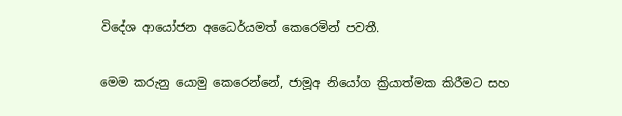විදේශ ආයෝජන අධෛර්යමත් කෙරෙමින් පවතී.

මෙම කරුනු යොමු කෙරෙන්නේ, ජාමූඅ නියෝග ක්‍රියාත්මක කිරීමට සහ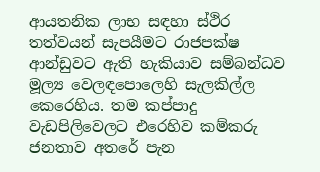ආයතනික ලාභ සඳහා ස්ථිර තත්වයන් සැපයීමට රාජපක්ෂ ආන්ඩුවට ඇති හැකියාව සම්බන්ධව මූල්‍ය වෙලඳපොලෙහි සැලකිල්ල කෙරෙහිය. තම කප්පාදු වැඩපිලිවෙලට එරෙහිව කම්කරු ජනතාව අතරේ පැන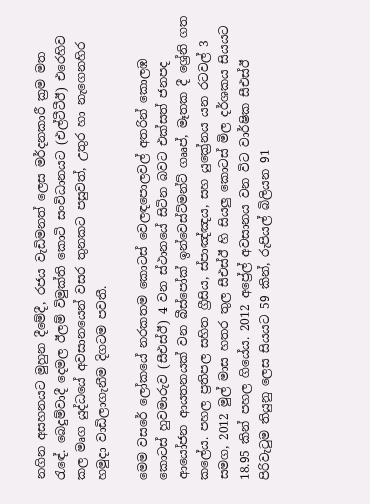නගින අසහනයට මුහුන දීමේදී, රජය වැඩිමනත් ලෙස මර්දනකාරී ක්‍රම මත රැඳේ. බෙදුම්වාදී දෙමල ඊලම් විමුක්ති කොටි සංවිධානයට (එල්ටීටීඊ) එරෙහිව කල මෘග යුද්ධයේ අවසානයෙන් වසර තුනකට පසුවත්, උතුර හා නැගෙනහිර හමුදා වාඩිලාගැනීම දිගටම පවතී.

මෙම වසරේ ලෝකයේ නරකතම කොටස් වෙලඳපොලවල් අතරින් කොලඹ කොටස් හුවමාරුව (සීඑස්ඊ) 4 වන ස්ථානයේ සිටින බවට එක්සත් ජනපද ආයෝජන ආයතනයක් වන බීස්පෝක් ඉන්වෙස්ට්මන්ට් ගෲප්, මෑතක දී ශ්‍රේනි ගත කලේය. පහල ප්‍රතිපල සහිත ග්‍රීසිය, ස්පාඤ්ඤය, සහ යුක්‍රේනය යන රටවල් 3 සමග, 2012 මුල් මාස හතර තුල සීඑස්ඊ හි සියලු කොටස් මිල දර්ශකය සියයට 18.95 කින් පහල ගියේය. 2012 අප්‍රේල් අවසානය වන විට වාර්ෂික සීඑස්ඊ පිරිවැටුම තියුනු ලෙස සියයට 59 කින්, රුපියල් බිලියන 91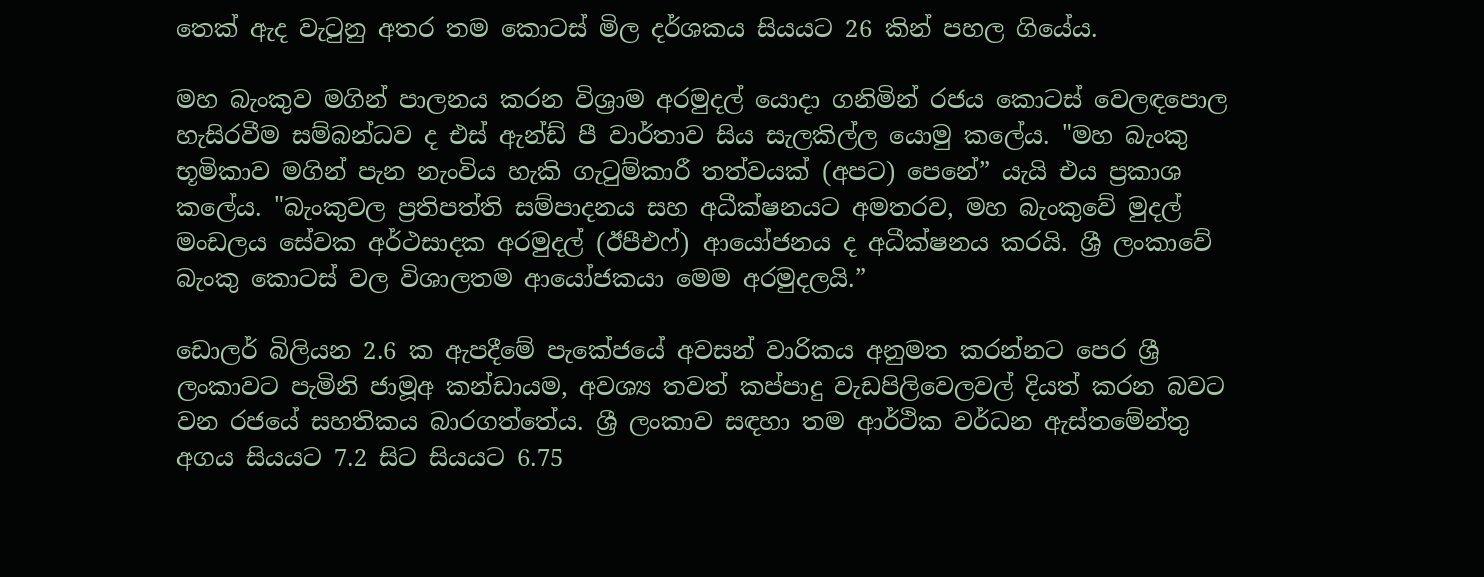තෙක් ඇද වැටුනු අතර තම කොටස් මිල දර්ශකය සියයට 26 කින් පහල ගියේය.

මහ බැංකුව මගින් පාලනය කරන විශ්‍රාම අරමුදල් යොදා ගනිමින් රජය කොටස් වෙලඳපොල හැසිරවීම සම්බන්ධව ද එස් ඇන්ඩ් පී වාර්තාව සිය සැලකිල්ල යොමු කලේය. "මහ බැංකු භූමිකාව මගින් පැන නැංවිය හැකි ගැටුම්කාරී තත්වයක් (අපට) පෙනේ” යැයි එය ප්‍රකාශ කලේය. "බැංකුවල ප්‍රතිපත්ති සම්පාදනය සහ අධීක්ෂනයට අමතරව, මහ බැංකුවේ මුදල් මංඩලය සේවක අර්ථසාදක අරමුදල් (ඊපීඑෆ්) ආයෝජනය ද අධීක්ෂනය කරයි. ශ්‍රී ලංකාවේ බැංකු කොටස් වල විශාලතම ආයෝජකයා මෙම අරමුදලයි.”

ඩොලර් බිලියන 2.6 ක ඇපදීමේ පැකේජයේ අවසන් වාරිකය අනුමත කරන්නට පෙර ශ්‍රී ලංකාවට පැමිනි ජාමූඅ කන්ඩායම, අවශ්‍ය තවත් කප්පාදු වැඩපිලිවෙලවල් දියත් කරන බවට වන රජයේ සහතිකය බාරගත්තේය. ශ්‍රී ලංකාව සඳහා තම ආර්ථික වර්ධන ඇස්තමේන්තු අගය සියයට 7.2 සිට සියයට 6.75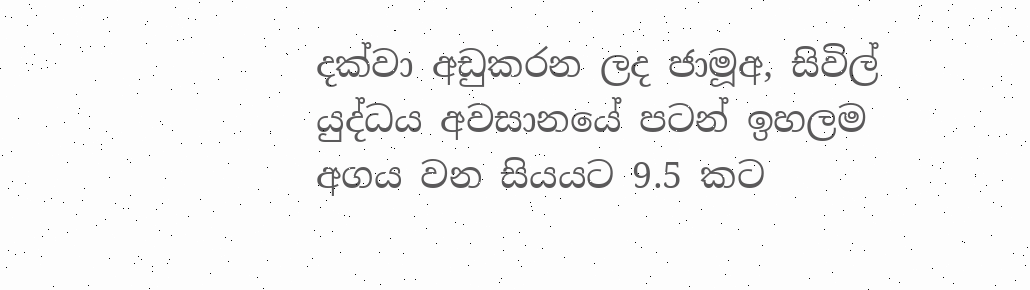දක්වා අඩුකරන ලද ජාමූඅ, සිවිල් යුද්ධය අවසානයේ පටන් ඉහලම අගය වන සියයට 9.5 කට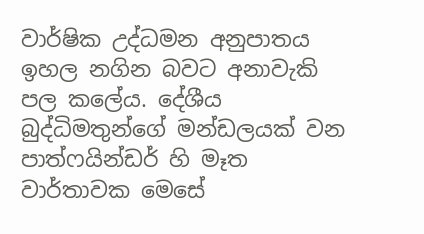වාර්ෂික උද්ධමන අනුපාතය ඉහල නගින බවට අනාවැකි පල කලේය. දේශීය බුද්ධිමතුන්ගේ මන්ඩලයක් වන පාත්ෆයින්ඩර් හි මෑත වාර්තාවක මෙසේ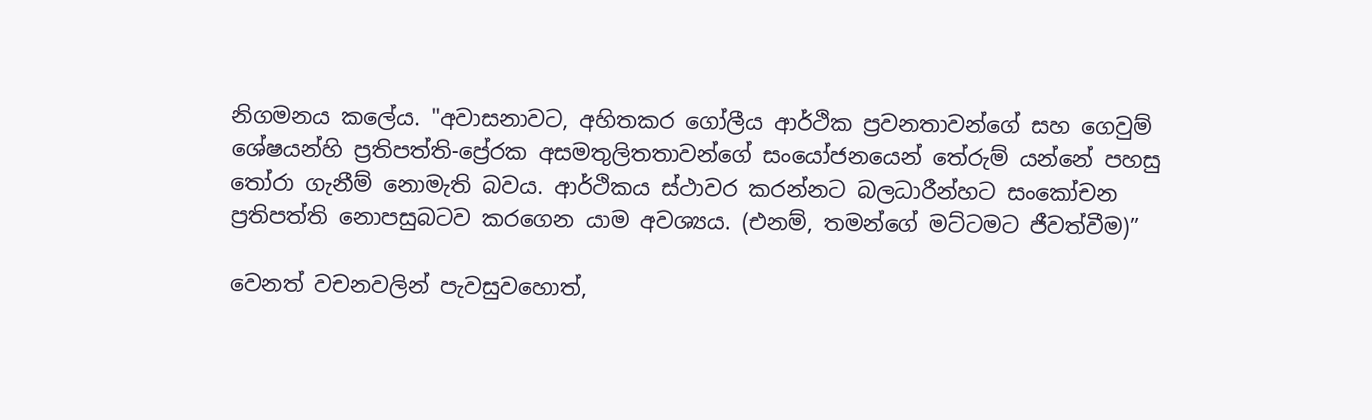නිගමනය කලේය. "අවාසනාවට, අහිතකර ගෝලීය ආර්ථික ප්‍රවනතාවන්ගේ සහ ගෙවුම් ශේෂයන්හි ප්‍රතිපත්ති-ප්‍රේරක අසමතුලිතතාවන්ගේ සංයෝජනයෙන් තේරුම් යන්නේ පහසු තෝරා ගැනීම් නොමැති බවය. ආර්ථිකය ස්ථාවර කරන්නට බලධාරීන්හට සංකෝචන ප්‍රතිපත්ති නොපසුබටව කරගෙන යාම අවශ්‍යය. (එනම්, තමන්ගේ මට්ටමට ජීවත්වීම)”

වෙනත් වචනවලින් පැවසුවහොත්,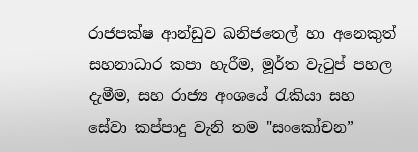රාජපක්ෂ ආන්ඩුව ඛනිජතෙල් හා අනෙකුත් සහනාධාර කපා හැරීම, මූර්ත වැටුප් පහල දැමීම, සහ රාජ්‍ය අංශයේ රැකියා සහ සේවා කප්පාදු වැනි තම "සංකෝචන”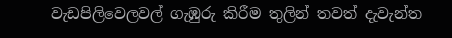වැඩපිලිවෙලවල් ගැඹුරු කිරීම තුලින් තවත් දැවැන්ත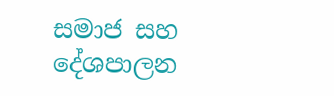සමාජ සහ දේශපාලන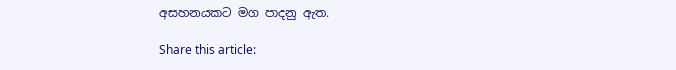අසහනයකට මග පාදනු ඇත.

Share this article: